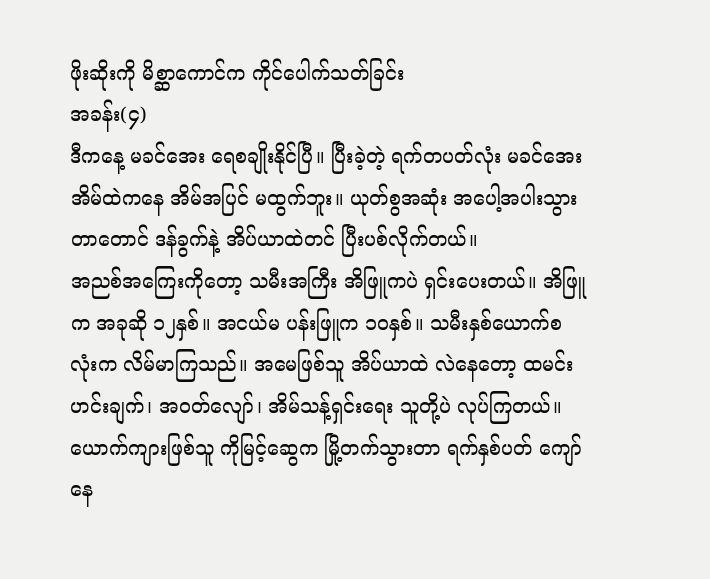ဖိုးဆိုးကို မိစ္ဆာကောင်က ကိုင်ပေါက်သတ်ခြင်း
အခန်း(၄)
ဒီကနေ့ မခင်အေး ရေစချိုးနိုင်ပြီ။ ပြီးခဲ့တဲ့ ရက်တပတ်လုံး မခင်အေး အိမ်ထဲကနေ အိမ်အပြင် မထွက်ဘူး။ ယုတ်စွအဆုံး အပေါ့အပါးသွားတာတောင် ဒန်ခွက်နဲ့ အိပ်ယာထဲတင် ပြီးပစ်လိုက်တယ်။
အညစ်အကြေးကိုတော့ သမီးအကြီး အိဖြူကပဲ ရှင်းပေးတယ်။ အိဖြူက အခုဆို ၁၂နှစ်။ အငယ်မ ပန်းဖြူက ၁၀နှစ်။ သမီးနှစ်ယောက်စလုံးက လိမ်မာကြသည်။ အမေဖြစ်သူ အိပ်ယာထဲ လဲနေတော့ ထမင်းဟင်းချက်၊ အဝတ်လျော်၊ အိမ်သန့်ရှင်းရေး သူတို့ပဲ လုပ်ကြတယ်။
ယောက်ကျားဖြစ်သူ ကိုမြင့်ဆွေက မြို့တက်သွားတာ ရက်နှစ်ပတ် ကျော်နေ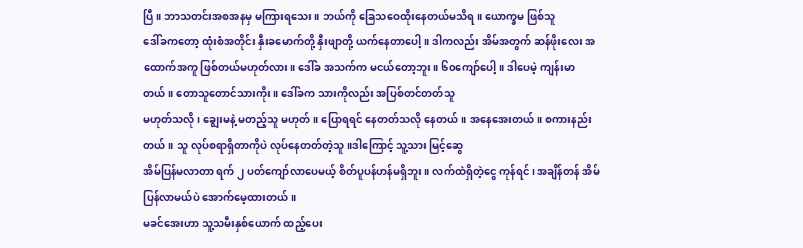ပြီ။ ဘာသတင်းအစအနမှ မကြားရသေး။ ဘယ်ကို ခြေသဝေထိုးနေတယ်မသိရ။ ယောက္ခမ ဖြစ်သူ
ဒေါ်ခကတော့ ထုံးစံအတိုင်း နှီးခမောက်တို့ နှီးဖျာတို့ ယက်နေတာပေါ့။ ဒါကလည်း အိမ်အတွက် ဆန်ဖိုးလေး အထောက်အကူ ဖြစ်တယ်မဟုတ်လား။ ဒေါ်ခ အသက်က မငယ်တော့ဘူး။ ၆၀ကျော်ပေါ့။ ဒါပေမဲ့ ကျန်းမာတယ်။ တောသူတောင်သားကိုး။ ဒေါ်ခက သားကိုလည်း အပြစ်တင်တတ်သူ
မဟုတ်သလို ၊ ချွေးမနဲ့ မတည့်သူ မဟုတ်။ ပြောရရင် နေတတ်သလို နေတယ်။ အနေအေးတယ်။ စကားနည်းတယ်။ သူ လုပ်စရာရှိတာကိုပဲ လုပ်နေတတ်တဲ့သူ။ဒါကြောင့် သူ့သား မြင့်ဆွေ
အိမ်ပြန်မလာတာ ရက် ၂ ပတ်ကျော်လာပေမယ့် စိတ်ပူပန်ဟန်မရှိဘူး။ လက်ထဲရှိတဲ့ငွေ ကုန်ရင်၊ အချိန်တန် အိမ်ပြန်လာမယ်ပဲ အောက်မေ့ထားတယ်။
မခင်အေးဟာ သူ့သမီးနှစ်ယောက် ထည့်ပေး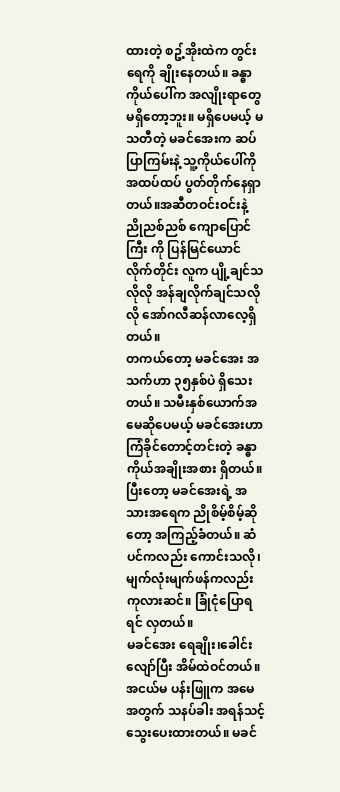ထားတဲ့ စဥ့်အိုးထဲက တွင်းရေကို ချိုးနေတယ်။ ခန္ဓာကိုယ်ပေါ်က အလျိုးရာတွေ မရှိတော့ဘူး။ မရှိပေမယ့် မသတီတဲ့ မခင်အေးက ဆပ်ပြာကြမ်းနဲ့ သူ့ကိုယ်ပေါ်ကို အထပ်ထပ် ပွတ်တိုက်နေရှာတယ်။အဆီတဝင်းဝင်းနဲ့ ညိုညစ်ညစ် ကျောပြောင်ကြီး ကို ပြန်မြင်ယောင်လိုက်တိုင်း လူက ပျို့ချင်သလိုလို အန်ချလိုက်ချင်သလိုလို အော်ဂလီဆန်လာလေ့ရှိတယ်။
တကယ်တော့ မခင်အေး အသက်ဟာ ၃၅နှစ်ပဲ ရှိသေးတယ်။ သမီးနှစ်ယောက်အမေဆိုပေမယ့် မခင်အေးဟာ ကြံခိုင်တောင့်တင်းတဲ့ ခန္ဓာကိုယ်အချိုးအစား ရှိတယ်။ ပြီးတော့ မခင်အေးရဲ့ အသားအရေက ညိုစိမ့်စိမ့်ဆိုတော့ အကြည့်ခံတယ်။ ဆံပင်ကလည်း ကောင်းသလို၊
မျက်လုံးမျက်ဖန်ကလည်း ကုလားဆင်။ ခြုံငုံပြောရရင် လှတယ်။
မခင်အေး ရေချိုး၊ခေါင်းလျော်ပြီး အိမ်ထဲဝင်တယ်။ အငယ်မ ပန်းဖြူက အမေအတွက် သနပ်ခါး အရန်သင့် သွေးပေးထားတယ်။ မခင်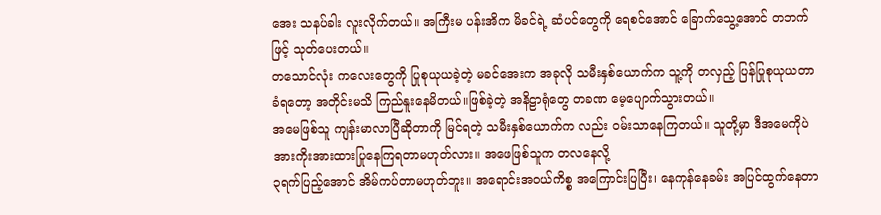အေး သနပ်ခါး လူးလိုက်တယ်။ အကြီးမ ပန်းအိက မိခင်ရဲ့ ဆံပင်တွေကို ရေစင်အောင် ခြောက်သွေ့အောင် တဘက်ဖြင့် သုတ်ပေးတယ်။
တသောင်လုံး ကလေးတွေကို ပြုစုယုယခဲ့တဲ့ မခင်အေးက အခုလို သမီးနှစ်ယောက်က သူ့ကို တလှည့် ပြန်ပြုစုယုယတာ ခံရတော့ အတိုင်းမသိ ကြည်နူးနေမိတယ်။ဖြစ်ခဲ့တဲ့ အနိဠာရုံတွေ တခဏ မေ့ပျောက်သွားတယ်။
အမေဖြစ်သူ ကျန်းမာလာပြီဆိုတာကို မြင်ရတဲ့ သမီးနှစ်ယောက်က လည်း ဝမ်းသာနေကြတယ်။ သူတို့မှာ ဒီအမေကိုပဲ အားကိုးအားထားပြုနေကြရတာမဟုတ်လား။ အဖေဖြစ်သူက တလနေလို့
၃ရက်ပြည့်အောင် အိမ်ကပ်တာမဟုတ်ဘူး။ အရောင်းအဝယ်ကိစ္စ အကြောင်းပြပြီး၊ နေကုန်နေခမ်း အပြင်ထွက်နေတာ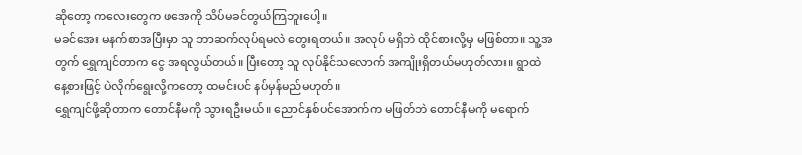ဆိုတော့ ကလေးတွေက ဖအေကို သိပ်မခင်တွယ်ကြဘူးပေါ့။
မခင်အေး မနက်စာအပြီးမှာ သူ ဘာဆက်လုပ်ရမလဲ တွေးရတယ်။ အလုပ် မရှိဘဲ ထိုင်စားလို့မှ မဖြစ်တာ။ သူ့အတွက် ရွှေကျင်တာက ငွေ အရလွယ်တယ်။ ပြီးတော့ သူ လုပ်နိုင်သလောက် အကျိုးရှိတယ်မဟုတ်လား။ ရွာထဲ နေ့စားဖြင့် ပဲလိုက်ရွေးလို့ကတော့ ထမင်းပင် နပ်မှန်မည်မဟုတ်။
ရွှေကျင်ဖို့ဆိုတာက တောင်နီမကို သွားရဦးမယ်။ ညောင်နှစ်ပင်အောက်က မဖြတ်ဘဲ တောင်နီမကို မရောက်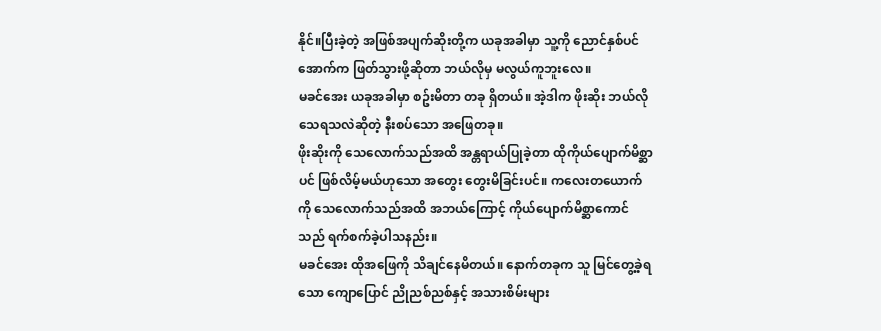နိုင်။ပြီးခဲ့တဲ့ အဖြစ်အပျက်ဆိုးတို့က ယခုအခါမှာ သူ့ကို ညောင်နှစ်ပင်အောက်က ဖြတ်သွားဖို့ဆိုတာ ဘယ်လိုမှ မလွယ်ကူဘူးလေ။
မခင်အေး ယခုအခါမှာ စဥ်းမိတာ တခု ရှိတယ်။ အဲ့ဒါက ဖိုးဆိုး ဘယ်လိုသေရသလဲဆိုတဲ့ နီးစပ်သော အဖြေတခု။
ဖိုးဆိုးကို သေလောက်သည်အထိ အန္တရာယ်ပြုခဲ့တာ ထိုကိုယ်ပျောက်မိစ္ဆာပင် ဖြစ်လိမ့်မယ်ဟုသော အတွေး တွေးမိခြင်းပင်။ ကလေးတယောက်ကို သေလောက်သည်အထိ အဘယ်ကြောင့် ကိုယ်ပျောက်မိစ္ဆာကောင်သည် ရက်စက်ခဲ့ပါသနည်း။
မခင်အေး ထိုအဖြေကို သိချင်နေမိတယ်။ နောက်တခုက သူ မြင်တွေ့ခဲ့ရသော ကျောပြောင် ညိုညစ်ညစ်နှင့် အသားစိမ်းများ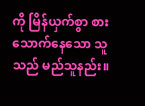ကို မြိန်ယှက်စွာ စားသောက်နေသော သူ သည် မည်သူနည်း။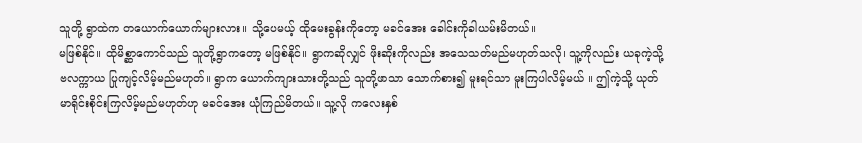သူတို့ ရွာထဲက တယောက်ယောက်များလား။ သို့ပေမယ့် ထိုမေးခွန်းကိုတော့ မခင်အေး ခေါင်းကိုခါယမ်းမိတယ်။
မဖြစ်နိုင်။ ထိုမိစ္ဆာကောင်သည် သူတို့ရွာကတော့ မဖြစ်နိုင်။ ရွာကဆိုလျှင် ဖိုးဆိုးကိုလည်း အသေသတ်မည်မဟုတ်သလို၊ သူ့ကိုလည်း ယခုကဲ့သို့ ဗလက္ကာယ ပြုကျင့်လိမ့်မည်မဟုတ်။ ရွာက ယောက်ကျားသားတို့သည် သူတို့ဖာသာ သောက်စား၍ မူးရင်သာ မူးကြပါလိမ့်မယ် ။ ဤကဲ့သို့ ယုတ်မာရိုင်းစိုင်းကြလိမ့်မည်မဟုတ်ဟု မခင်အေး ယုံကြည်မိတယ်။ သူ့လို ကလေးနှစ်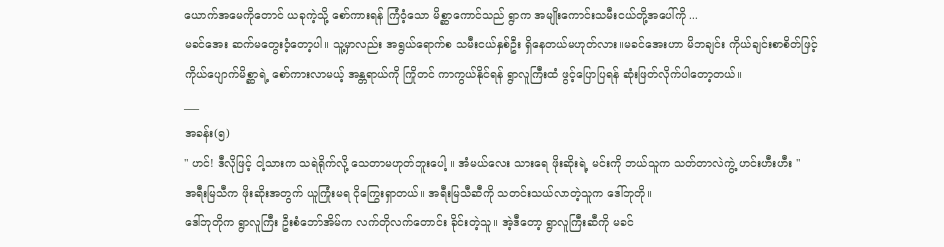ယောက်အမေကိုတောင် ယခုကဲ့သို့ စော်ကားရန် ကြံဝံ့သော မိစ္ဆာကောင်သည် ရွာက အမျိုးကောင်းသမီးငယ်တို့အပေါ်ကို ...
မခင်အေး ဆက်မတွေးဝံ့တော့ပါ။ သူ့မှာလည်း အရွယ်ရောက်စ သမီးငယ်နှစ်ဦး ရှိနေတယ်မဟုတ်လား။မခင်အေးဟာ မိဘချင်း ကိုယ်ချင်းစာစိတ်ဖြင့်
ကိုယ်ပျောက်မိစ္ဆာရဲ့ စော်ကားလာမယ့် အန္တရာယ်ကို ကြိုတင် ကာကွယ်နိုင်ရန် ရွာလူကြီးထံ ဖွင့်ပြောပြရန် ဆုံးဖြတ်လိုက်ပါတော့တယ်။
___
အခန်း(၅)
" ဟင်! ဒီလိုဖြင့် ငါ့သားက သရဲရိုက်လို့ သေတာမဟုတ်ဘူးပေါ့ ။ အံမယ်လေး သားရေ ဖိုးဆိုးရဲ့ မင်းကို ဘယ်သူက သတ်တာလဲကွဲ့ ဟင်းဟီးဟီး "
အရီးမြသီက ဖိုးဆိုးအတွက် ယူကြုံးမရ ငိုကြွေးရှာတယ်။ အရီးမြသီဆီကို သတင်းသယ်လာတဲ့သူက ဒေါ်ဘုတို။
ဒေါ်ဘုတိုက ရွာလူကြီး ဦးစံဘော်အိမ်က လက်တိုလက်တောင်း ခိုင်းတဲ့သူ။ အဲ့ဒီတော့ ရွာလူကြီးဆီကို မခင်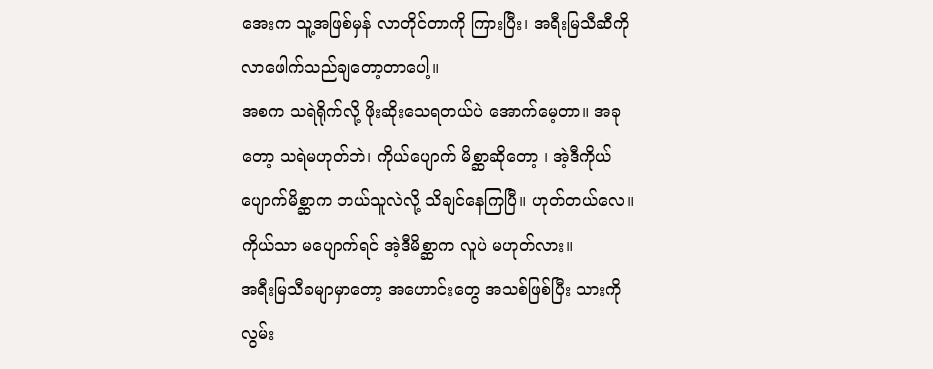အေးက သူ့အဖြစ်မှန် လာတိုင်တာကို ကြားပြီး၊ အရီးမြသီဆီကို လာဖေါက်သည်ချတော့တာပေါ့။
အစက သရဲရိုက်လို့ ဖိုးဆိုးသေရတယ်ပဲ အောက်မေ့တာ။ အခုတော့ သရဲမဟုတ်ဘဲ၊ ကိုယ်ပျောက် မိစ္ဆာဆိုတော့ ၊ အဲ့ဒီကိုယ်ပျောက်မိစ္ဆာက ဘယ်သူလဲလို့ သိချင်နေကြပြီ။ ဟုတ်တယ်လေ။ ကိုယ်သာ မပျောက်ရင် အဲ့ဒီမိစ္ဆာက လူပဲ မဟုတ်လား။
အရီးမြသီခမျာမှာတော့ အဟောင်းတွေ အသစ်ဖြစ်ပြီး သားကို လွမ်း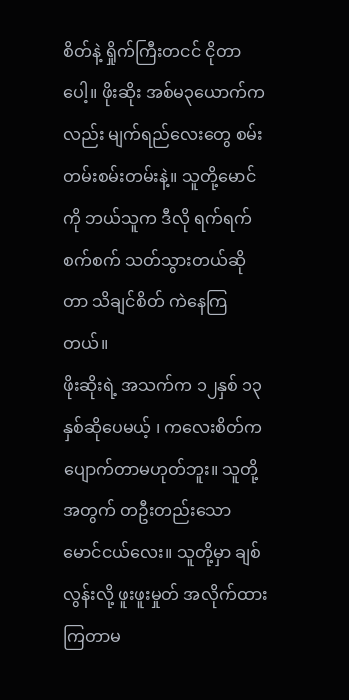စိတ်နဲ့ ရှိုက်ကြီးတငင် ငိုတာပေါ့။ ဖိုးဆိုး အစ်မ၃ယောက်ကလည်း မျက်ရည်လေးတွေ စမ်းတမ်းစမ်းတမ်းနဲ့။ သူတို့မောင်ကို ဘယ်သူက ဒီလို ရက်ရက်စက်စက် သတ်သွားတယ်ဆိုတာ သိချင်စိတ် ကဲနေကြတယ်။
ဖိုးဆိုးရဲ့ အသက်က ၁၂နှစ် ၁၃နှစ်ဆိုပေမယ့် ၊ ကလေးစိတ်က ပျောက်တာမဟုတ်ဘူး။ သူတို့အတွက် တဦးတည်းသော မောင်ငယ်လေး။ သူတို့မှာ ချစ်လွန်းလို့ ဖူးဖူးမှုတ် အလိုက်ထားကြတာမ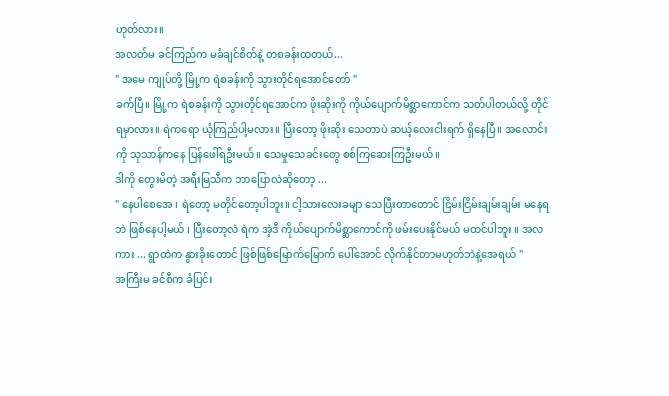ဟုတ်လား။
အလတ်မ ခင်ကြည်က မခံချင်စိတ်နဲ့ တစခန်းထတယ်...
" အမေ ကျုပ်တို့ မြို့က ရဲစခန်းကို သွားတိုင်ရအောင်တော် "
ခက်ပြီ။ မြို့က ရဲစခန်းကို သွားတိုင်ရအောင်က ဖိုးဆိုးကို ကိုယ်ပျောက်မိစ္ဆာကောင်က သတ်ပါတယ်လို့ တိုင်ရမှာလား။ ရဲကရော ယုံကြည်ပါ့မလား။ ပြီးတော့ ဖိုးဆိုး သေတာပဲ ဆယ့်လေးငါးရက် ရှိနေပြီ။ အလောင်းကို သုသာန်ကနေ ပြန်ဖေါ်ရဦးမယ်။ သေမှုသေခင်းတွေ စစ်ကြဆေးကြဦးမယ်။
ဒါကို တွေးမိတဲ့ အရီးမြသီက ဘာပြောလဲဆိုတော့ ...
" နေပါစေအေ ၊ ရဲတော့ မတိုင်တော့ပါဘူး။ ငါ့သားလေးခမျာ သေပြီးတာတောင် ငြိမ်းငြိမ်းချမ်းချမ်း မနေရဘဲ ဖြစ်နေပါ့မယ် ၊ ပြီးတော့လဲ ရဲက အဲ့ဒီ ကိုယ်ပျောက်မိစ္ဆာကောင်ကို ဖမ်းပေးနိုင်မယ် မထင်ပါဘူး ။ အလကား ... ရွာထဲက နွားခိုးတောင် ဖြစ်ဖြစ်မြောက်မြောက် ပေါ်အောင် လိုက်နိုင်တာမဟုတ်ဘဲနဲ့အေရယ် "
အကြီးမ ခင်စီက ခံပြင်း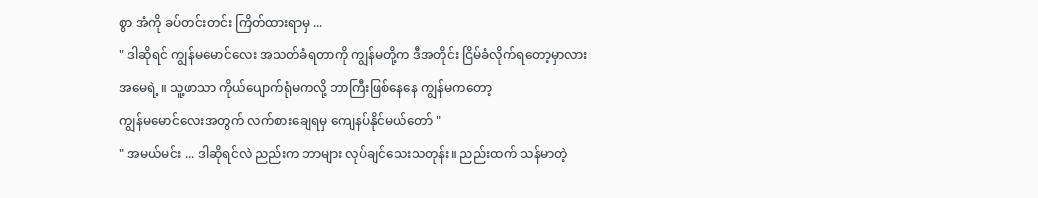စွာ အံကို ခပ်တင်းတင်း ကြိတ်ထားရာမှ ...
" ဒါဆိုရင် ကျွန်မမောင်လေး အသတ်ခံရတာကို ကျွန်မတို့က ဒီအတိုင်း ငြိမ်ခံလိုက်ရတော့မှာလား အမေရဲ့ ။ သူ့ဖာသာ ကိုယ်ပျောက်ရုံမကလို့ ဘာကြီးဖြစ်နေနေ ကျွန်မကတော့
ကျွန်မမောင်လေးအတွက် လက်စားချေရမှ ကျေနပ်နိုင်မယ်တော် "
" အမယ်မင်း ... ဒါဆိုရင်လဲ ညည်းက ဘာများ လုပ်ချင်သေးသတုန်း။ ညည်းထက် သန်မာတဲ့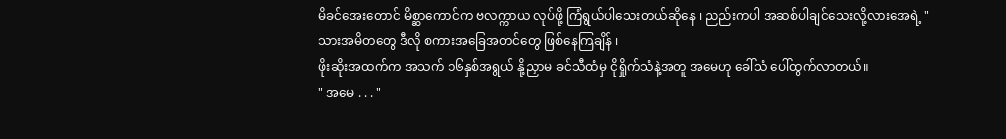မိခင်အေးတောင် မိစ္ဆာကောင်က ဗလက္ကာယ လုပ်ဖို့ ကြံရွယ်ပါသေးတယ်ဆိုနေ ၊ ညည်းကပါ အဆစ်ပါချင်သေးလို့လားအေရဲ့ "
သားအမိတတွေ ဒီလို စကားအခြေအတင်တွေ ဖြစ်နေကြချိန် ၊
ဖိုးဆိုးအထက်က အသက် ၁၆နှစ်အရွယ် နို့ညှာမ ခင်သီထံမှ ငိုရှိုက်သံနဲ့အတူ အမေဟု ခေါ်သံ ပေါ်ထွက်လာတယ်။
" အမေ . . . "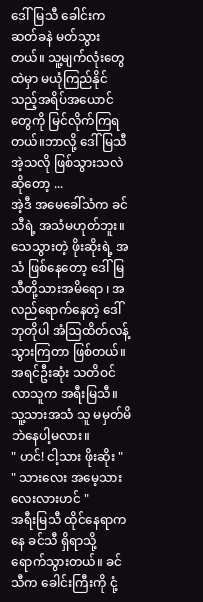ဒေါ်မြသီ ခေါင်းက ဆတ်ခနဲ မတ်သွားတယ်။ သူ့မျက်လုံးတွေထဲမှာ မယုံကြည်နိုင်သည့်အရိပ်အယောင်တွေကို မြင်လိုက်ကြရတယ်။ဘာလို့ ဒေါ်မြသီ အဲ့သလို ဖြစ်သွားသလဲဆိုတော့ ...
အဲ့ဒီ အမေခေါ်သံက ခင်သီရဲ့ အသံမဟုတ်ဘူး။ သေသွားတဲ့ ဖိုးဆိုးရဲ့ အသံ ဖြစ်နေတော့ ဒေါ်မြသီတို့သားအမိရော ၊ အလည်ရောက်နေတဲ့ ဒေါ်ဘုတိုပါ အံဩထိတ်လန့်သွားကြတာ ဖြစ်တယ်။အရင်ဦးဆုံး သတိဝင်လာသူက အရီးမြသီ။ သူ့သားအသံ သူ မမှတ်မိဘဲနေပါ့မလား။
" ဟင်! ငါ့သား ဖိုးဆိုး "
" သားလေး အမေ့သားလေးလားဟင် "
အရီးမြသီ ထိုင်နေရာကနေ ခင်သီ ရှိရာသို့ ရောက်သွားတယ်။ ခင်သီက ခေါင်းကြီးကို ငုံ့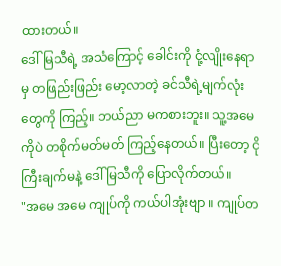ထားတယ်။
ဒေါ်မြသီရဲ့ အသံကြောင့် ခေါင်းကို ငုံ့လျိုးနေရာမှ တဖြည်းဖြည်း မော့လာတဲ့ ခင်သီရဲ့မျက်လုံးတွေကို ကြည့်။ ဘယ်ညာ မကစားဘူး။ သူ့အမေကိုပဲ တစိုက်မတ်မတ် ကြည့်နေတယ်။ ပြီးတော့ ငိုကြီးချက်မနဲ့ ဒေါ်မြသီကို ပြောလိုက်တယ်။
"အမေ အမေ ကျုပ်ကို ကယ်ပါအုံးဗျာ ။ ကျုပ်တ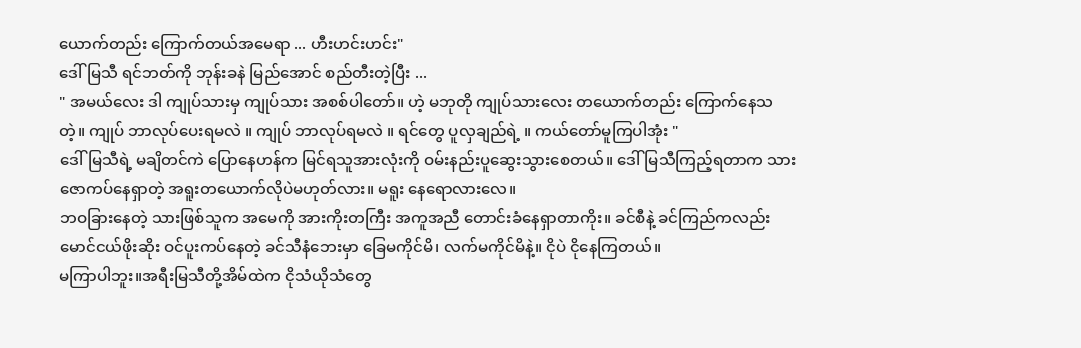ယောက်တည်း ကြောက်တယ်အမေရာ ... ဟီးဟင်းဟင်း"
ဒေါ်မြသီ ရင်ဘတ်ကို ဘုန်းခနဲ မြည်အောင် စည်တီးတဲ့ပြီး ...
" အမယ်လေး ဒါ ကျုပ်သားမှ ကျုပ်သား အစစ်ပါတော်။ ဟဲ့ မဘုတို ကျုပ်သားလေး တယောက်တည်း ကြောက်နေသတဲ့။ ကျုပ် ဘာလုပ်ပေးရမလဲ ။ ကျုပ် ဘာလုပ်ရမလဲ ။ ရင်တွေ ပူလှချည်ရဲ့ ။ ကယ်တော်မူကြပါအုံး "
ဒေါ်မြသီရဲ့ မချိတင်ကဲ ပြောနေဟန်က မြင်ရသူအားလုံးကို ဝမ်းနည်းပူဆွေးသွားစေတယ်။ ဒေါ်မြသီကြည့်ရတာက သားဇောကပ်နေရှာတဲ့ အရူးတယောက်လိုပဲမဟုတ်လား။ မရူး နေရောလားလေ။
ဘဝခြားနေတဲ့ သားဖြစ်သူက အမေကို အားကိုးတကြီး အကူအညီ တောင်းခံနေရှာတာကိုး။ ခင်စီနဲ့ ခင်ကြည်ကလည်း မောင်ငယ်ဖိုးဆိုး ဝင်ပူးကပ်နေတဲ့ ခင်သီနံဘေးမှာ ခြေမကိုင်မိ၊ လက်မကိုင်မိနဲ့။ ငိုပဲ ငိုနေကြတယ်။
မကြာပါဘူး။အရီးမြသီတို့အိမ်ထဲက ငိုသံယိုသံတွေ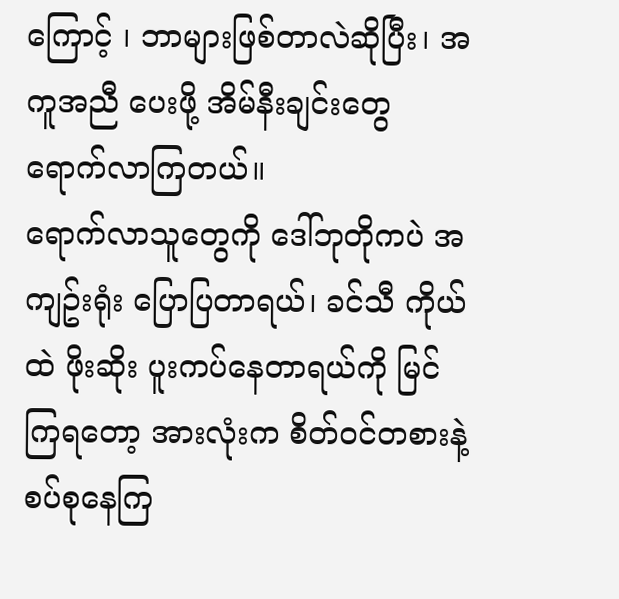ကြောင့် ၊ ဘာများဖြစ်တာလဲဆိုပြီး၊ အကူအညီ ပေးဖို့ အိမ်နီးချင်းတွေ ရောက်လာကြတယ်။
ရောက်လာသူတွေကို ဒေါ်ဘုတိုကပဲ အကျဥ်းရုံး ပြောပြတာရယ်၊ ခင်သီ ကိုယ်ထဲ ဖိုးဆိုး ပူးကပ်နေတာရယ်ကို မြင်ကြရတော့ အားလုံးက စိတ်ဝင်တစားနဲ့ စပ်စုနေကြ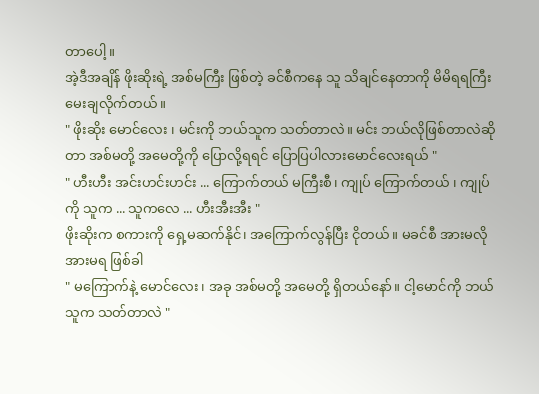တာပေါ့။
အဲ့ဒီအချိန် ဖိုးဆိုးရဲ့ အစ်မကြီး ဖြစ်တဲ့ ခင်စီကနေ သူ သိချင်နေတာကို မိမိရရကြီး မေးချလိုက်တယ်။
" ဖိုးဆိုး မောင်လေး ၊ မင်းကို ဘယ်သူက သတ်တာလဲ။ မင်း ဘယ်လိုဖြစ်တာလဲဆိုတာ အစ်မတို့ အမေတို့ကို ပြောလို့ရရင် ပြောပြပါလားမောင်လေးရယ် "
" ဟီးဟီး အင်းဟင်းဟင်း ... ကြောက်တယ် မကြီးစီ၊ ကျုပ် ကြောက်တယ် ၊ ကျုပ်ကို သူက ... သူကလေ ... ဟီးအီးအီး "
ဖိုးဆိုးက စကားကို ရှေ့မဆက်နိုင်၊ အကြောက်လွန်ပြီး ငိုတယ်။ မခင်စီ အားမလို အားမရ ဖြစ်ခါ
" မကြောက်နဲ့ မောင်လေး၊ အခု အစ်မတို့ အမေတို့ ရှိတယ်နော်။ ငါ့မောင်ကို ဘယ်သူက သတ်တာလဲ "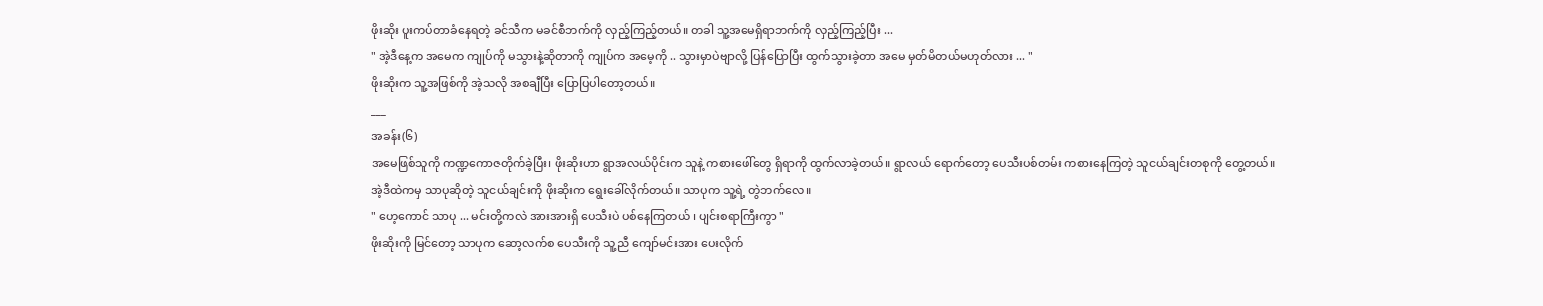ဖိုးဆိုး ပူးကပ်တာခံနေရတဲ့ ခင်သီက မခင်စီဘက်ကို လှည့်ကြည့်တယ်။ တခါ သူ့အမေရှိရာဘက်ကို လှည့်ကြည့်ပြီး ...
" အဲ့ဒီနေ့က အမေက ကျုပ်ကို မသွားနဲ့ဆိုတာကို ကျုပ်က အမေ့ကို .. သွားမှာပဲဗျာလို့ ပြန်ပြောပြီး ထွက်သွားခဲ့တာ အမေ မှတ်မိတယ်မဟုတ်လား ... "
ဖိုးဆိုးက သူ့အဖြစ်ကို အဲ့သလို အစချီပြီး ပြောပြပါတော့တယ်။
___
အခန်း(၆)
အမေဖြစ်သူကို ကဏ္ဍကောဇတိုက်ခဲ့ပြီး၊ ဖိုးဆိုးဟာ ရွာအလယ်ပိုင်းက သူနဲ့ ကစားဖေါ်တွေ ရှိရာကို ထွက်လာခဲ့တယ်။ ရွာလယ် ရောက်တော့ ပေသီးပစ်တမ်း ကစားနေကြတဲ့ သူငယ်ချင်းတစုကို တွေ့တယ်။
အဲ့ဒီထဲကမှ သာပုဆိုတဲ့ သူငယ်ချင်းကို ဖိုးဆိုးက ရွေးခေါ်လိုက်တယ်။ သာပုက သူ့ရဲ့ တွဲဘက်လေ။
" ဟေ့ကောင် သာပု ... မင်းတို့ကလဲ အားအားရှိ ပေသီးပဲ ပစ်နေကြတယ် ၊ ပျင်းစရာကြီးကွာ "
ဖိုးဆိုးကို မြင်တော့ သာပုက ဆော့လက်စ ပေသီးကို သူ့ညီ ကျော်မင်းအား ပေးလိုက်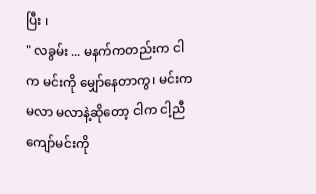ပြီး ၊
" လခွမ်း ... မနက်ကတည်းက ငါက မင်းကို မျှော်နေတာကွ၊ မင်းက မလာ မလာနဲ့ဆိုတော့ ငါက ငါ့ညီ ကျော်မင်းကို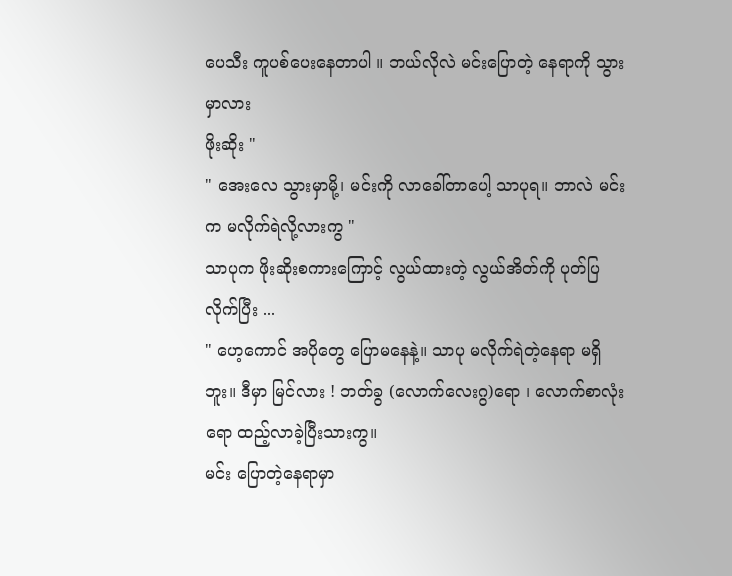ပေသီး ကူပစ်ပေးနေတာပါ ။ ဘယ်လိုလဲ မင်းပြောတဲ့ နေရာကို သွားမှာလား
ဖိုးဆိုး "
" အေးလေ သွားမှာမို့၊ မင်းကို လာခေါ်တာပေါ့ သာပုရ။ ဘာလဲ မင်းက မလိုက်ရဲလို့လားကွ "
သာပုက ဖိုးဆိုးစကားကြောင့် လွယ်ထားတဲ့ လွယ်အိတ်ကို ပုတ်ပြလိုက်ပြီး ...
" ဟေ့ကောင် အပိုတွေ ပြောမနေနဲ့။ သာပု မလိုက်ရဲတဲ့နေရာ မရှိဘူး။ ဒီမှာ မြင်လား ! ဘတ်ခွ (လောက်လေးဂွ)ရော ၊ လောက်စာလုံးရော ထည့်လာခဲ့ပြီးသားကွ။
မင်း ပြောတဲ့နေရာမှာ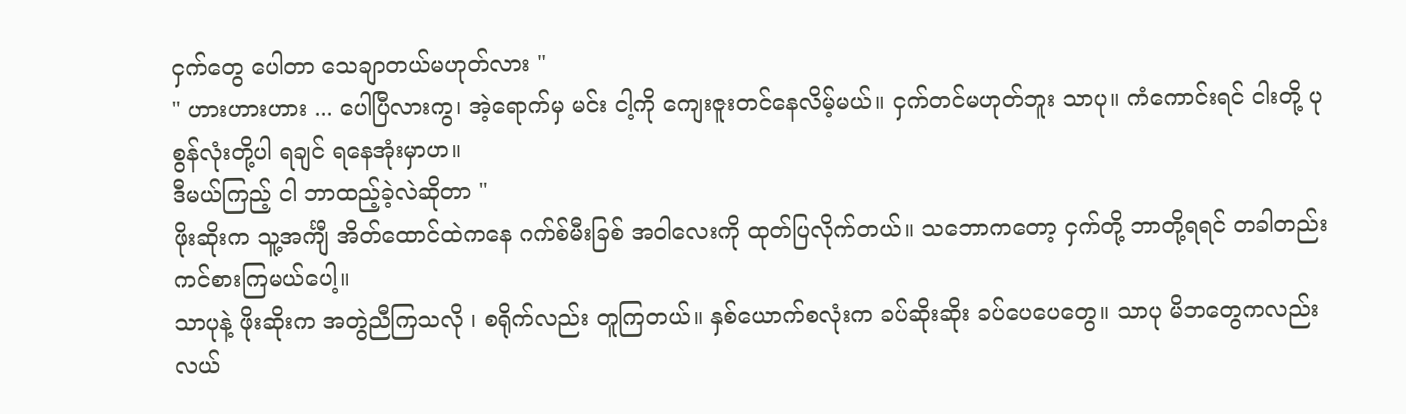ငှက်တွေ ပေါတာ သေချာတယ်မဟုတ်လား "
" ဟားဟားဟား ... ပေါပြီလားကွ၊ အဲ့ရောက်မှ မင်း ငါ့ကို ကျေးဇူးတင်နေလိမ့်မယ်။ ငှက်တင်မဟုတ်ဘူး သာပု။ ကံကောင်းရင် ငါးတို့ ပုစွန်လုံးတို့ပါ ရချင် ရနေအုံးမှာဟ။
ဒီမယ်ကြည့် ငါ ဘာထည့်ခဲ့လဲဆိုတာ "
ဖိုးဆိုးက သူ့အင်္ကျီ အိတ်ထောင်ထဲကနေ ဂက်စ်မီးခြစ် အဝါလေးကို ထုတ်ပြလိုက်တယ်။ သဘောကတော့ ငှက်တို့ ဘာတို့ရရင် တခါတည်း ကင်စားကြမယ်ပေါ့။
သာပုနဲ့ ဖိုးဆိုးက အတွဲညီကြသလို ၊ စရိုက်လည်း တူကြတယ်။ နှစ်ယောက်စလုံးက ခပ်ဆိုးဆိုး ခပ်ပေပေတွေ။ သာပု မိဘတွေကလည်း လယ်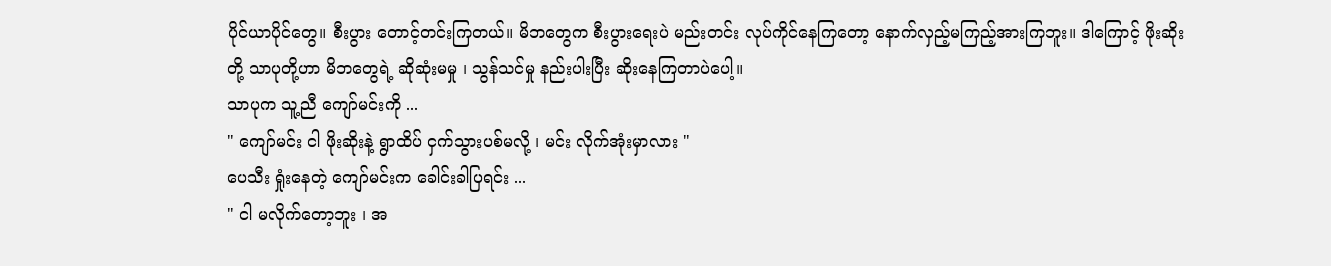ပိုင်ယာပိုင်တွေ။ စီးပွား တောင့်တင်းကြတယ်။ မိဘတွေက စီးပွားရေးပဲ မည်းတင်း လုပ်ကိုင်နေကြတော့ နောက်လှည့်မကြည့်အားကြဘူး။ ဒါကြောင့် ဖိုးဆိုးတို့ သာပုတို့ဟာ မိဘတွေရဲ့ ဆိုဆုံးမမှု ၊ သွန်သင်မှု နည်းပါးပြီး ဆိုးနေကြတာပဲပေါ့။
သာပုက သူ့ညီ ကျော်မင်းကို ...
" ကျော်မင်း ငါ ဖိုးဆိုးနဲ့ ရွာထိပ် ငှက်သွားပစ်မလို့ ၊ မင်း လိုက်အုံးမှာလား "
ပေသီး ရှုံးနေတဲ့ ကျော်မင်းက ခေါင်းခါပြရင်း ...
" ငါ မလိုက်တော့ဘူး ၊ အ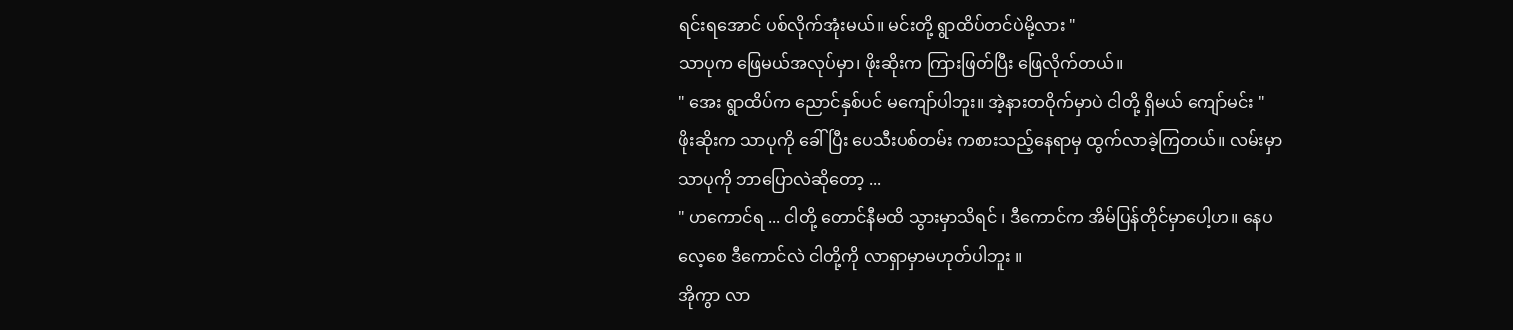ရင်းရအောင် ပစ်လိုက်အုံးမယ်။ မင်းတို့ ရွာထိပ်တင်ပဲမို့လား "
သာပုက ဖြေမယ်အလုပ်မှာ၊ ဖိုးဆိုးက ကြားဖြတ်ပြီး ဖြေလိုက်တယ်။
" အေး ရွာထိပ်က ညောင်နှစ်ပင် မကျော်ပါဘူး။ အဲ့နားတဝိုက်မှာပဲ ငါတို့ ရှိမယ် ကျော်မင်း "
ဖိုးဆိုးက သာပုကို ခေါ်ပြီး ပေသီးပစ်တမ်း ကစားသည့်နေရာမှ ထွက်လာခဲ့ကြတယ်။ လမ်းမှာ သာပုကို ဘာပြောလဲဆိုတော့ ...
" ဟကောင်ရ ... ငါတို့ တောင်နီမထိ သွားမှာသိရင် ၊ ဒီကောင်က အိမ်ပြန်တိုင်မှာပေါ့ဟ။ နေပလေ့စေ ဒီကောင်လဲ ငါတို့ကို လာရှာမှာမဟုတ်ပါဘူး ။
အိုကွာ လာ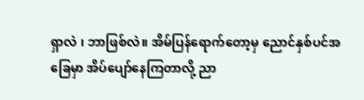ရှာလဲ ၊ ဘာဖြစ်လဲ။ အိမ်ပြန်ရောက်တော့မှ ညောင်နှစ်ပင်အခြေမှာ အိပ်ပျော်နေကြတာလို့ ညာ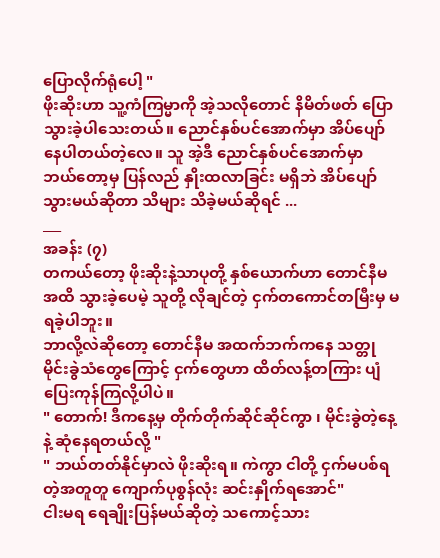ပြောလိုက်ရုံပေါ့ "
ဖိုးဆိုးဟာ သူ့ကံကြမ္မာကို အဲ့သလိုတောင် နိမိတ်ဖတ် ပြောသွားခဲ့ပါသေးတယ်။ ညောင်နှစ်ပင်အောက်မှာ အိပ်ပျော်နေပါတယ်တဲ့လေ။ သူ အဲ့ဒီ ညောင်နှစ်ပင်အောက်မှာ ဘယ်တော့မှ ပြန်လည် နှိုးထလာခြင်း မရှိဘဲ အိပ်ပျော်သွားမယ်ဆိုတာ သိများ သိခဲ့မယ်ဆိုရင် ...
___
အခန်း (၇)
တကယ်တော့ ဖိုးဆိုးနဲ့သာပုတို့ နှစ်ယောက်ဟာ တောင်နီမအထိ သွားခဲ့ပေမဲ့ သူတို့ လိုချင်တဲ့ ငှက်တကောင်တမြီးမှ မရခဲ့ပါဘူး။
ဘာလို့လဲဆိုတော့ တောင်နီမ အထက်ဘက်ကနေ သတ္တုမိုင်းခွဲသံတွေကြောင့် ငှက်တွေဟာ ထိတ်လန့်တကြား ပျံပြေးကုန်ကြလို့ပါပဲ။
" တောက်! ဒီကနေ့မှ တိုက်တိုက်ဆိုင်ဆိုင်ကွာ ၊ မိုင်းခွဲတဲ့နေ့နဲ့ ဆုံနေရတယ်လို့ "
" ဘယ်တတ်နိုင်မှာလဲ ဖိုးဆိုးရ။ ကဲကွာ ငါတို့ ငှက်မပစ်ရတဲ့အတူတူ ကျောက်ပုစွန်လုံး ဆင်းနှိုက်ရအောင်"
ငါးမရ ရေချိုးပြန်မယ်ဆိုတဲ့ သကောင့်သား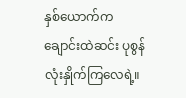နှစ်ယောက်က ချောင်းထဲဆင်း ပုစွန်လုံးနှိုက်ကြလေရဲ့။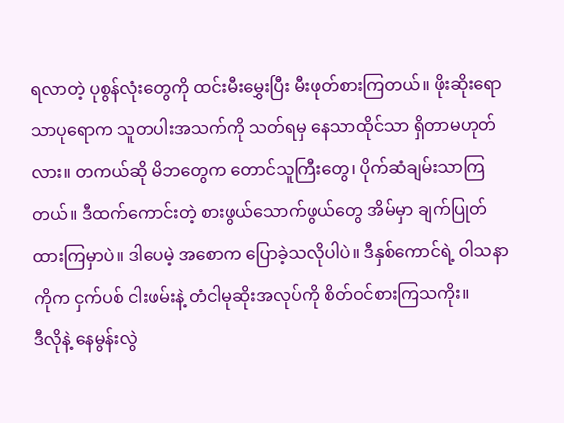ရလာတဲ့ ပုစွန်လုံးတွေကို ထင်းမီးမွှေးပြီး မီးဖုတ်စားကြတယ်။ ဖိုးဆိုးရော သာပုရောက သူတပါးအသက်ကို သတ်ရမှ နေသာထိုင်သာ ရှိတာမဟုတ်လား။ တကယ်ဆို မိဘတွေက တောင်သူကြီးတွေ၊ ပိုက်ဆံချမ်းသာကြတယ်။ ဒီထက်ကောင်းတဲ့ စားဖွယ်သောက်ဖွယ်တွေ အိမ်မှာ ချက်ပြုတ်ထားကြမှာပဲ။ ဒါပေမဲ့ အစောက ပြောခဲ့သလိုပါပဲ။ ဒီနှစ်ကောင်ရဲ့ ဝါသနာကိုက ငှက်ပစ် ငါးဖမ်းနဲ့ တံငါမုဆိုးအလုပ်ကို စိတ်ဝင်စားကြသကိုး။
ဒီလိုနဲ့ နေမွန်းလွဲ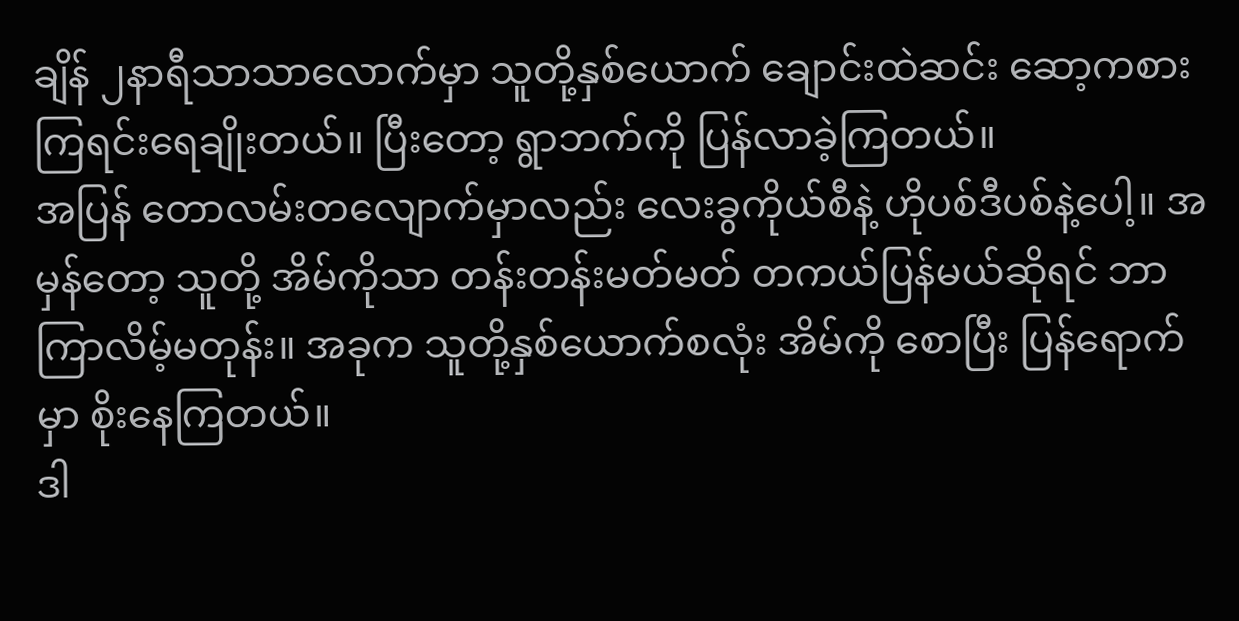ချိန် ၂နာရီသာသာလောက်မှာ သူတို့နှစ်ယောက် ချောင်းထဲဆင်း ဆော့ကစားကြရင်းရေချိုးတယ်။ ပြီးတော့ ရွာဘက်ကို ပြန်လာခဲ့ကြတယ်။
အပြန် တောလမ်းတလျောက်မှာလည်း လေးခွကိုယ်စီနဲ့ ဟိုပစ်ဒီပစ်နဲ့ပေါ့။ အမှန်တော့ သူတို့ အိမ်ကိုသာ တန်းတန်းမတ်မတ် တကယ်ပြန်မယ်ဆိုရင် ဘာကြာလိမ့်မတုန်း။ အခုက သူတို့နှစ်ယောက်စလုံး အိမ်ကို စောပြီး ပြန်ရောက်မှာ စိုးနေကြတယ်။
ဒါ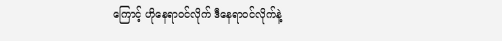ကြောင့် ဟိုနေရာဝင်လိုက် ဒီနေရာဝင်လိုက်နဲ့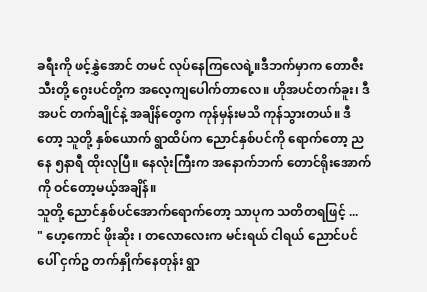ခရီးကို ဖင့်နွှဲအောင် တမင် လုပ်နေကြလေရဲ့။ဒီဘက်မှာက တောဇီးသီးတို့ ဂွေးပင်တို့က အလေ့ကျပေါက်တာလေ။ ဟိုအပင်တက်ခူး၊ ဒီအပင် တက်ချိုင်နဲ့ အချိန်တွေက ကုန်မှန်းမသိ ကုန်သွားတယ်။ ဒီတော့ သူတို့ နှစ်ယောက် ရွာထိပ်က ညောင်နှစ်ပင်ကို ရောက်တော့ ညနေ ၅နာရီ ထိုးလုပြီ။ နေလုံးကြီးက အနောက်ဘက် တောင်ရိုးအောက်ကို ဝင်တော့မယ့်အချိန်။
သူတို့ ညောင်နှစ်ပင်အောက်ရောက်တော့ သာပုက သတိတရဖြင့် ...
" ဟေ့ကောင် ဖိုးဆိုး ၊ တလောလေးက မင်းရယ် ငါရယ် ညောင်ပင်ပေါ် ငှက်ဥ တက်နှိုက်နေတုန်း ရွာ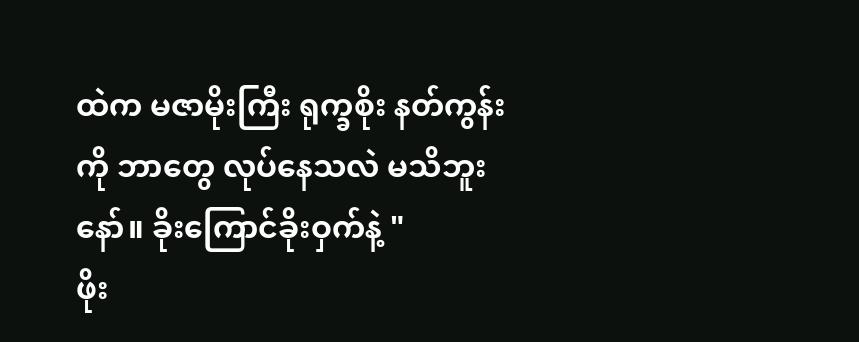ထဲက မဇာမိုးကြီး ရုက္ခစိုး နတ်ကွန်း ကို ဘာတွေ လုပ်နေသလဲ မသိဘူးနော်။ ခိုးကြောင်ခိုးဝှက်နဲ့ "
ဖိုး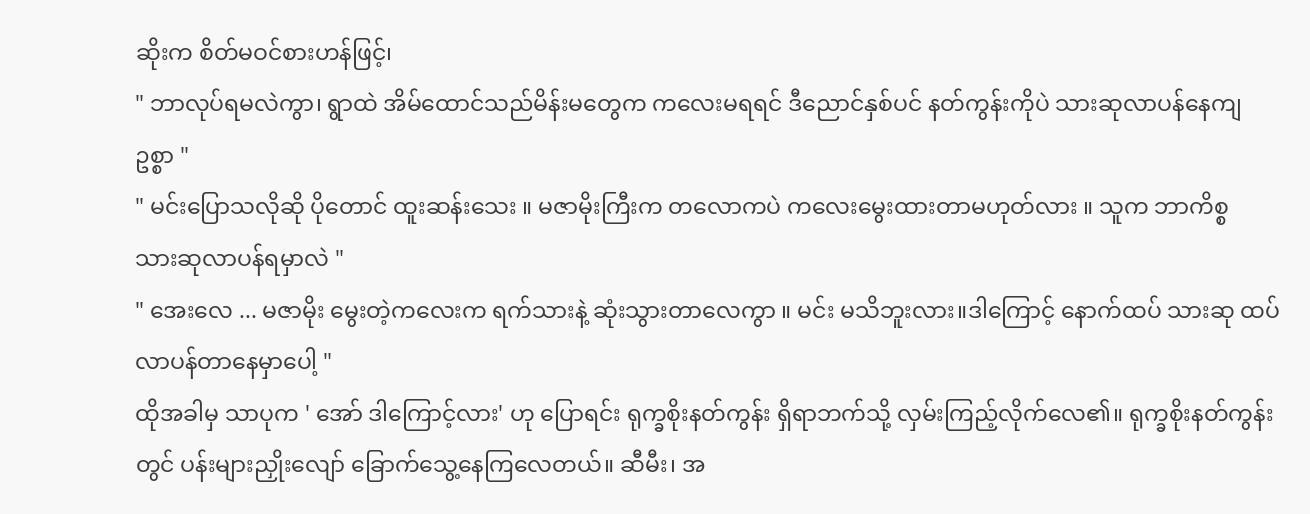ဆိုးက စိတ်မဝင်စားဟန်ဖြင့်၊
" ဘာလုပ်ရမလဲကွာ၊ ရွာထဲ အိမ်ထောင်သည်မိန်းမတွေက ကလေးမရရင် ဒီညောင်နှစ်ပင် နတ်ကွန်းကိုပဲ သားဆုလာပန်နေကျဥစ္စာ "
" မင်းပြောသလိုဆို ပိုတောင် ထူးဆန်းသေး ။ မဇာမိုးကြီးက တလောကပဲ ကလေးမွေးထားတာမဟုတ်လား ။ သူက ဘာကိစ္စ
သားဆုလာပန်ရမှာလဲ "
" အေးလေ ... မဇာမိုး မွေးတဲ့ကလေးက ရက်သားနဲ့ ဆုံးသွားတာလေကွာ ။ မင်း မသိဘူးလား။ဒါကြောင့် နောက်ထပ် သားဆု ထပ်လာပန်တာနေမှာပေါ့ "
ထိုအခါမှ သာပုက ' အော် ဒါကြောင့်လား' ဟု ပြောရင်း ရုက္ခစိုးနတ်ကွန်း ရှိရာဘက်သို့ လှမ်းကြည့်လိုက်လေ၏။ ရုက္ခစိုးနတ်ကွန်းတွင် ပန်းများညှိုးလျော် ခြောက်သွေ့နေကြလေတယ်။ ဆီမီး၊ အ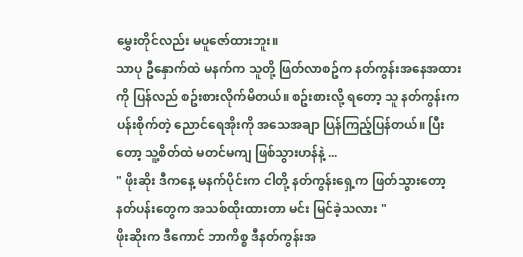မွှေးတိုင်လည်း မပူဇော်ထားဘူး။
သာပု ဦနှောက်ထဲ မနက်က သူတို့ ဖြတ်လာစဥ်က နတ်ကွန်းအနေအထားကို ပြန်လည် စဥ်းစားလိုက်မိတယ်။ စဥ်းစားလို့ ရတော့ သူ နတ်ကွန်းက ပန်းစိုက်တဲ့ ညောင်ရေအိုးကို အသေအချာ ပြန်ကြည့်ပြန်တယ်။ ပြီးတော့ သူ့စိတ်ထဲ မတင်မကျ ဖြစ်သွားဟန်နဲ့ ...
" ဖိုးဆိုး ဒီကနေ့ မနက်ပိုင်းက ငါတို့ နတ်ကွန်းရှေ့က ဖြတ်သွားတော့ နတ်ပန်းတွေက အသစ်ထိုးထားတာ မင်း မြင်ခဲ့သလား "
ဖိုးဆိုးက ဒီကောင် ဘာကိစ္စ ဒီနတ်ကွန်းအ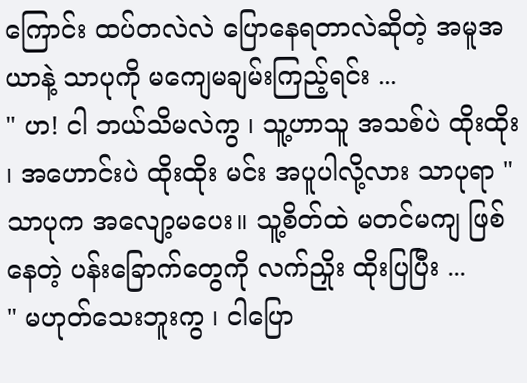ကြောင်း ထပ်တလဲလဲ ပြောနေရတာလဲဆိုတဲ့ အမူအယာနဲ့ သာပုကို မကျေမချမ်းကြည့်ရင်း ...
" ဟ! ငါ ဘယ်သိမလဲကွ ၊ သူ့ဟာသူ အသစ်ပဲ ထိုးထိုး ၊ အဟောင်းပဲ ထိုးထိုး မင်း အပူပါလို့လား သာပုရာ "
သာပုက အလျော့မပေး။ သူ့စိတ်ထဲ မတင်မကျ ဖြစ်နေတဲ့ ပန်းခြောက်တွေကို လက်ညှိုး ထိုးပြပြီး ...
" မဟုတ်သေးဘူးကွ ၊ ငါပြော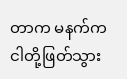တာက မနက်က ငါတို့ဖြတ်သွား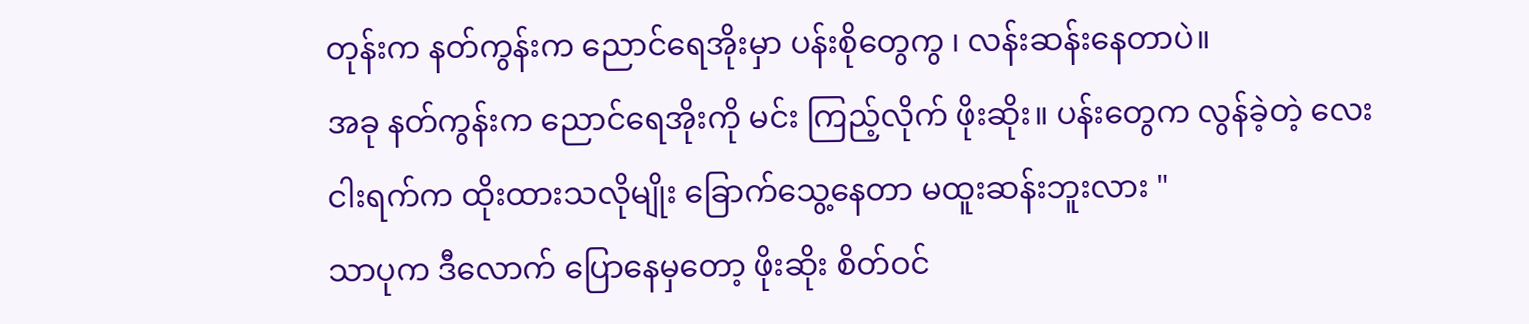တုန်းက နတ်ကွန်းက ညောင်ရေအိုးမှာ ပန်းစိုတွေကွ ၊ လန်းဆန်းနေတာပဲ။
အခု နတ်ကွန်းက ညောင်ရေအိုးကို မင်း ကြည့်လိုက် ဖိုးဆိုး။ ပန်းတွေက လွန်ခဲ့တဲ့ လေးငါးရက်က ထိုးထားသလိုမျိုး ခြောက်သွေ့နေတာ မထူးဆန်းဘူးလား "
သာပုက ဒီလောက် ပြောနေမှတော့ ဖိုးဆိုး စိတ်ဝင်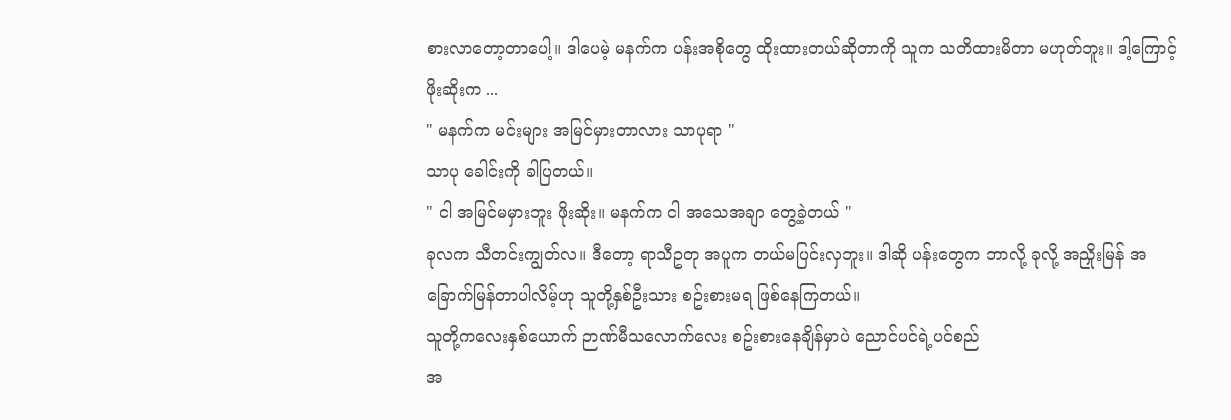စားလာတော့တာပေါ့။ ဒါပေမဲ့ မနက်က ပန်းအစိုတွေ ထိုးထားတယ်ဆိုတာကို သူက သတိထားမိတာ မဟုတ်ဘူး။ ဒါ့ကြောင့် ဖိုးဆိုးက ...
" မနက်က မင်းများ အမြင်မှားတာလား သာပုရာ "
သာပု ခေါင်းကို ခါပြတယ်။
" ငါ အမြင်မမှားဘူး ဖိုးဆိုး။ မနက်က ငါ အသေအချာ တွေ့ခဲ့တယ် "
ခုလက သီတင်းကျွတ်လ။ ဒီတော့ ရာသီဥတု အပူက တယ်မပြင်းလှဘူး။ ဒါဆို ပန်းတွေက ဘာလို့ ခုလို့ အညှိုးမြန် အခြောက်မြန်တာပါလိမ့်ဟု သူတို့နှစ်ဦးသား စဥ်းစားမရ ဖြစ်နေကြတယ်။
သူတို့ကလေးနှစ်ယောက် ဉာဏ်မီသလောက်လေး စဥ်းစားနေချိန်မှာပဲ ညောင်ပင်ရဲ့ပင်စည်
အ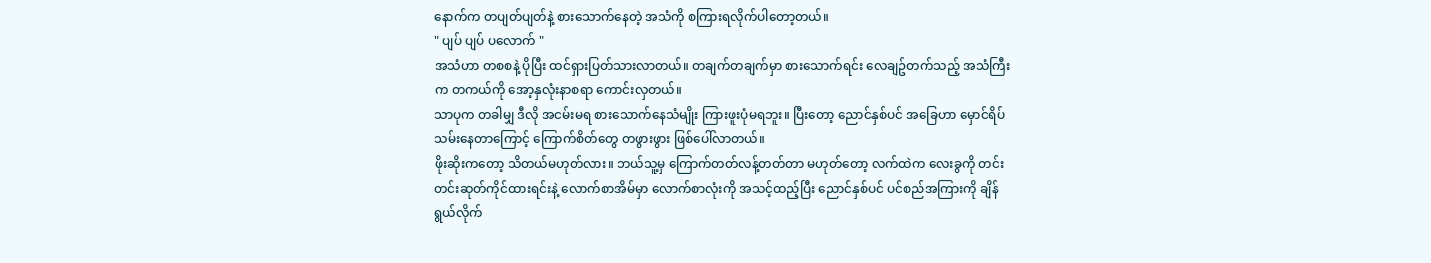နောက်က တပျတ်ပျတ်နဲ့ စားသောက်နေတဲ့ အသံကို စကြားရလိုက်ပါတော့တယ်။
" ပျပ် ပျပ် ပလောက် "
အသံဟာ တစစနဲ့ ပိုပြီး ထင်ရှားပြတ်သားလာတယ်။ တချက်တချက်မှာ စားသောက်ရင်း လေချဥ်တက်သည့် အသံကြီးက တကယ်ကို အော့နှလုံးနာစရာ ကောင်းလှတယ်။
သာပုက တခါမျှ ဒီလို အငမ်းမရ စားသောက်နေသံမျိုး ကြားဖူးပုံမရဘူး။ ပြီးတော့ ညောင်နှစ်ပင် အခြေဟာ မှောင်ရိပ်သမ်းနေတာကြောင့် ကြောက်စိတ်တွေ တဖွားဖွား ဖြစ်ပေါ်လာတယ်။
ဖိုးဆိုးကတော့ သိတယ်မဟုတ်လား။ ဘယ်သူ့မှ ကြောက်တတ်လန့်တတ်တာ မဟုတ်တော့ လက်ထဲက လေးခွကို တင်းတင်းဆုတ်ကိုင်ထားရင်းနဲ့ လောက်စာအိမ်မှာ လောက်စာလုံးကို အသင့်ထည့်ပြီး ညောင်နှစ်ပင် ပင်စည်အကြားကို ချိန်ရွယ်လိုက်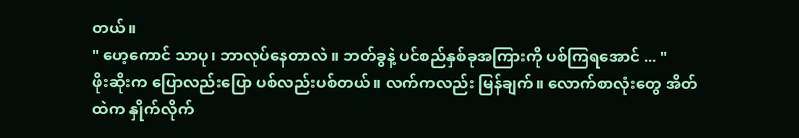တယ်။
" ဟေ့ကောင် သာပု၊ ဘာလုပ်နေတာလဲ ။ ဘတ်ခွနဲ့ ပင်စည်နှစ်ခုအကြားကို ပစ်ကြရအောင် ... "
ဖိုးဆိုးက ပြောလည်းပြော ပစ်လည်းပစ်တယ်။ လက်ကလည်း မြန်ချက်။ လောက်စာလုံးတွေ အိတ်ထဲက နှိုက်လိုက်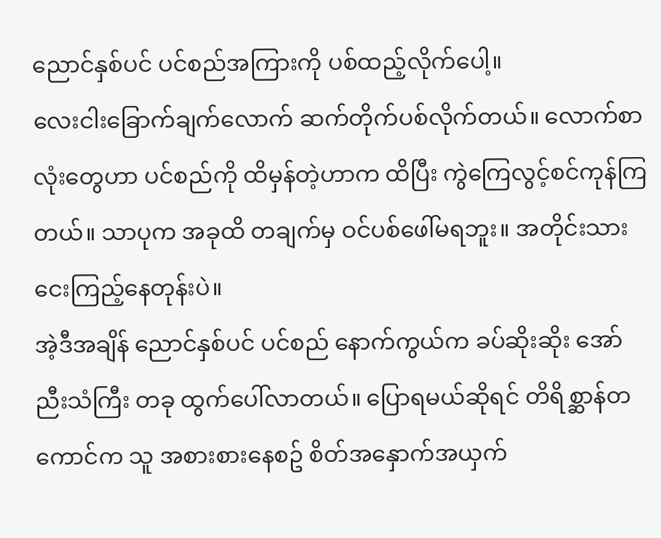ညောင်နှစ်ပင် ပင်စည်အကြားကို ပစ်ထည့်လိုက်ပေါ့။
လေးငါးခြောက်ချက်လောက် ဆက်တိုက်ပစ်လိုက်တယ်။ လောက်စာလုံးတွေဟာ ပင်စည်ကို ထိမှန်တဲ့ဟာက ထိပြီး ကွဲကြေလွင့်စင်ကုန်ကြတယ်။ သာပုက အခုထိ တချက်မှ ဝင်ပစ်ဖေါ်မရဘူး။ အတိုင်းသား ငေးကြည့်နေတုန်းပဲ။
အဲ့ဒီအချိန် ညောင်နှစ်ပင် ပင်စည် နောက်ကွယ်က ခပ်ဆိုးဆိုး အော်ညီးသံကြီး တခု ထွက်ပေါ်လာတယ်။ ပြောရမယ်ဆိုရင် တိရိစ္ဆာန်တကောင်က သူ အစားစားနေစဥ် စိတ်အနှောက်အယှက်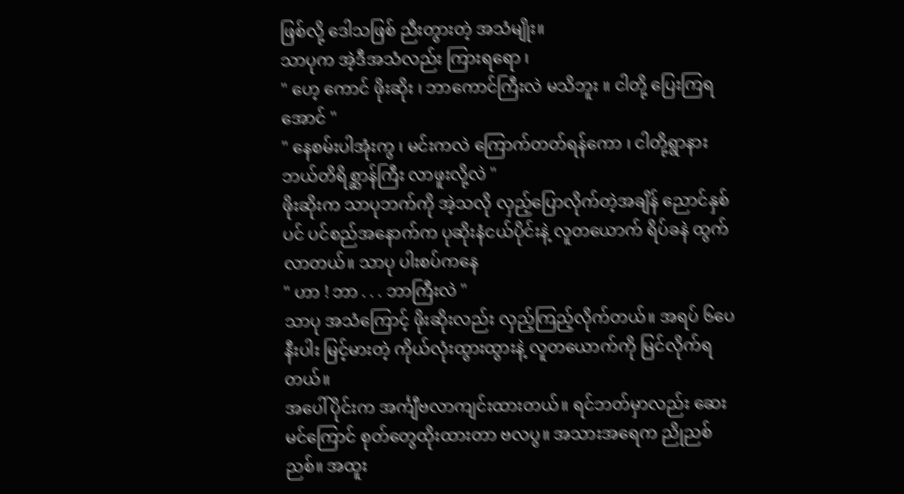ဖြစ်လို့ ဒေါသဖြစ် ညီးတွားတဲ့ အသံမျိုး။
သာပုက အဲ့ဒီအသံလည်း ကြားရရော ၊
" ဟေ့ ကောင် ဖိုးဆိုး ၊ ဘာကောင်ကြီးလဲ မသိဘူး ။ ငါတို့ ပြေးကြရအောင် "
" နေစမ်းပါအုံးကွ ၊ မင်းကလဲ ကြောက်တတ်ရန်ကော ၊ ငါတို့ရွာနား ဘယ်တိရိစ္ဆာန်ကြီး လာဖူးလို့လဲ "
ဖိုးဆိုးက သာပုဘက်ကို အဲ့သလို လှည့်ပြောလိုက်တဲ့အချိန် ညောင်နှစ်ပင် ပင်စည်အနောက်က ပုဆိုးနံငယ်ပိုင်းနဲ့ လူတယောက် ရိပ်ခနဲ ထွက်လာတယ်။ သာပု ပါးစပ်ကနေ
" ဟာ ! ဘာ . . . ဘာကြီးလဲ "
သာပု အသံကြောင့် ဖိုးဆိုးလည်း လှည့်ကြည့်လိုက်တယ်။ အရပ် ၆ပေနီးပါး မြင့်မားတဲ့ ကိုယ်လုံးထွားထွားနဲ့ လူတယောက်ကို မြင်လိုက်ရတယ်။
အပေါ်ပိုင်းက အင်္ကျီဗလာကျင်းထားတယ်။ ရင်ဘတ်မှာလည်း ဆေးမင်ကြောင် စုတ်တွေထိုးထားတာ ဗလပွ။ အသားအရေက ညိုညစ်ညစ်။ အထူး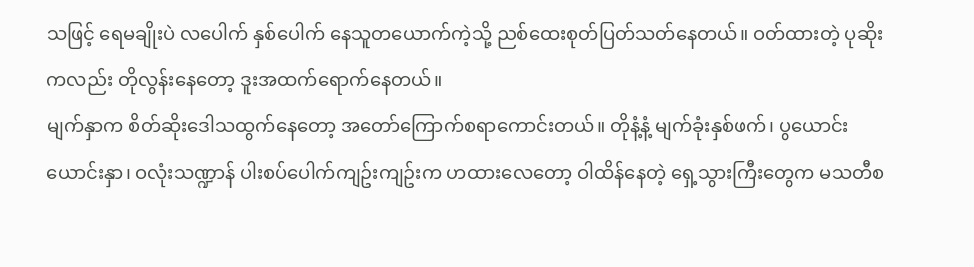သဖြင့် ရေမချိုးပဲ လပေါက် နှစ်ပေါက် နေသူတယောက်ကဲ့သို့ ညစ်ထေးစုတ်ပြတ်သတ်နေတယ်။ ဝတ်ထားတဲ့ ပုဆိုးကလည်း တိုလွန်းနေတော့ ဒူးအထက်ရောက်နေတယ်။
မျက်နှာက စိတ်ဆိုးဒေါသထွက်နေတော့ အတော်ကြောက်စရာကောင်းတယ်။ တိုနံ့နံ့ မျက်ခုံးနှစ်ဖက်၊ ပွယောင်းယောင်းနှာ၊ ဝလုံးသဏ္ဍာန် ပါးစပ်ပေါက်ကျဥ်းကျဥ်းက ဟထားလေတော့ ဝါထိန်နေတဲ့ ရှေ့သွားကြီးတွေက မသတီစ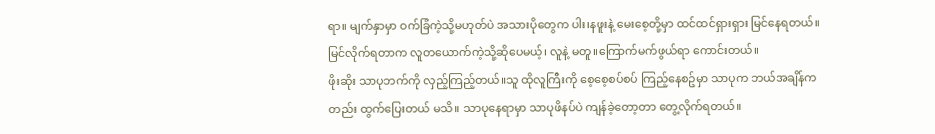ရာ။ မျက်နှာမှာ ဝက်ခြံကဲ့သို့မဟုတ်ပဲ အသားပိုတွေက ပါး၊နဖူးနဲ့ မေးစေ့တို့မှာ ထင်ထင်ရှားရှား မြင်နေရတယ်။
မြင်လိုက်ရတာက လူတယောက်ကဲ့သို့ဆိုပေမယ့်၊ လူနဲ့ မတူ။ကြောက်မက်ဖွယ်ရာ ကောင်းတယ်။
ဖိုးဆိုး သာပုဘက်ကို လှည့်ကြည့်တယ်။သူ ထိုလူကြီးကို စေ့စေ့စပ်စပ် ကြည့်နေစဥ်မှာ သာပုက ဘယ်အချိန်ကတည်း ထွက်ပြေးတယ် မသိ။ သာပုနေရာမှာ သာပုဖိနပ်ပဲ ကျန်ခဲ့တော့တာ တွေ့လိုက်ရတယ်။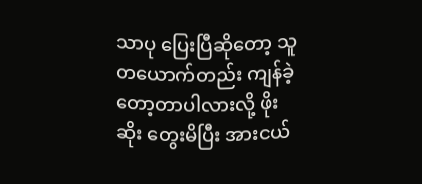သာပု ပြေးပြီဆိုတော့ သူ တယောက်တည်း ကျန်ခဲ့တော့တာပါလားလို့ ဖိုးဆိုး တွေးမိပြီး အားငယ်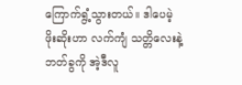ကြောက်ရွံ့သွားတယ်။ ဒါပေမဲ့ ဖိုးဆိုးဟာ လက်ကျံ သတ္တိလေးနဲ့ ဘတ်ခွကို အဲ့ဒီလူ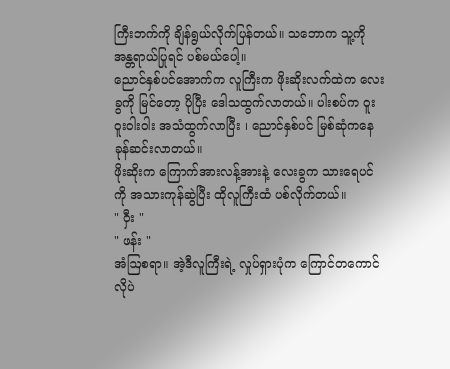ကြီးဘက်ကို ချိန်ရွယ်လိုက်ပြန်တယ်။ သဘောက သူ့ကို အန္တရာယ်ပြုရင် ပစ်မယ်ပေါ့။
ညောင်နှစ်ပင်အောက်က လူကြီးက ဖိုးဆိုးလက်ထဲက လေးခွကို မြင်တော့ ပိုပြီး ဒေါသထွက်လာတယ်။ ပါးစပ်က ဝူးဝူးဝါးဝါး အသံထွက်လာပြီး ၊ ညောင်နှစ်ပင် မြစ်ဆုံကနေ ခုန်ဆင်းလာတယ်။
ဖိုးဆိုးက ကြောက်အားလန့်အားနဲ့ လေးခွက သားရေပင်ကို အသားကုန်ဆွဲပြီး ထိုလူကြီးထံ ပစ်လိုက်တယ်။
" ဝှီး "
" ဖန်း "
အံဩစရာ။ အဲ့ဒီလူကြီးရဲ့ လှုပ်ရှားပုံက ကြောင်တကောင်လိုပဲ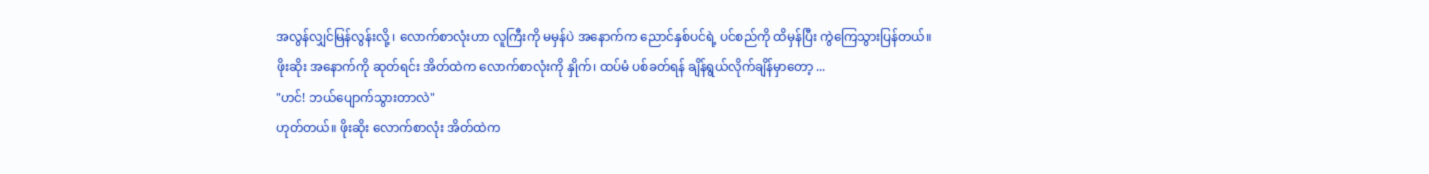အလွန်လျှင်မြန်လွန်းလို့ ၊ လောက်စာလုံးဟာ လူကြီးကို မမှန်ပဲ အနောက်က ညောင်နှစ်ပင်ရဲ့ ပင်စည်ကို ထိမှန်ပြီး ကွဲကြေသွားပြန်တယ်။
ဖိုးဆိုး အနောက်ကို ဆုတ်ရင်း အိတ်ထဲက လောက်စာလုံးကို နှိုက်၊ ထပ်မံ ပစ်ခတ်ရန် ချိန်ရွယ်လိုက်ချိန်မှာတော့ ...
"ဟင်! ဘယ်ပျောက်သွားတာလဲ"
ဟုတ်တယ်။ ဖိုးဆိုး လောက်စာလုံး အိတ်ထဲက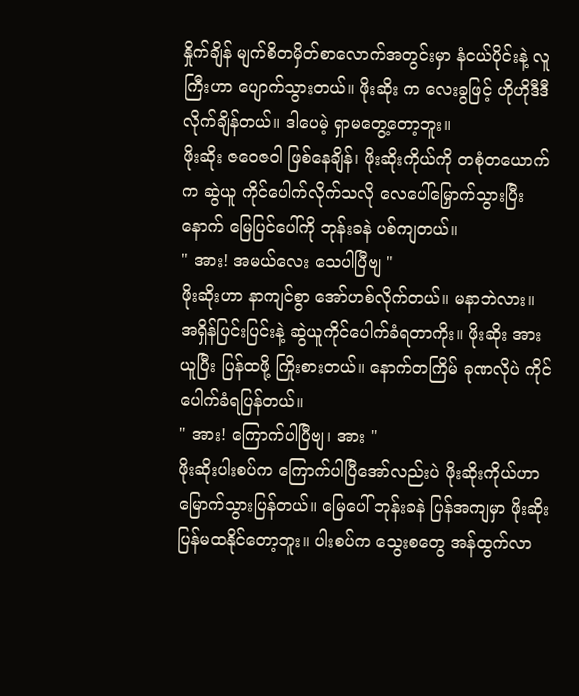နှိုက်ချိန် မျက်စိတမှိတ်စာလောက်အတွင်းမှာ နံငယ်ပိုင်းနဲ့ လူကြီးဟာ ပျောက်သွားတယ်။ ဖိုးဆိုး က လေးခွဖြင့် ဟိုဟိုဒီဒီ လိုက်ချိန်တယ်။ ဒါပေမဲ့ ရှာမတွေ့တော့ဘူး။
ဖိုးဆိုး ဇဝေဇဝါ ဖြစ်နေချိန်၊ ဖိုးဆိုးကိုယ်ကို တစုံတယောက်က ဆွဲယူ ကိုင်ပေါက်လိုက်သလို လေပေါ်မြှောက်သွားပြီးနောက် မြေပြင်ပေါ်ကို ဘုန်းခနဲ ပစ်ကျတယ်။
" အား! အမယ်လေး သေပါပြီဗျ "
ဖိုးဆိုးဟာ နာကျင်စွာ အော်ဟစ်လိုက်တယ်။ မနာဘဲလား။ အရှိန်ပြင်းပြင်းနဲ့ ဆွဲယူကိုင်ပေါက်ခံရတာကိုး။ ဖိုးဆိုး အားယူပြီး ပြန်ထဖို့ ကြိုးစားတယ်။ နောက်တကြိမ် ခုဏလိုပဲ ကိုင်ပေါက်ခံရပြန်တယ်။
" အား! ကြောက်ပါပြီဗျ၊ အား "
ဖိုးဆိုးပါးစပ်က ကြောက်ပါပြီအော်လည်းပဲ ဖိုးဆိုးကိုယ်ဟာ မြောက်သွားပြန်တယ်။ မြေပေါ် ဘုန်းခနဲ ပြန်အကျမှာ ဖိုးဆိုး ပြန်မထနိုင်တော့ဘူး။ ပါးစပ်က သွေးစတွေ အန်ထွက်လာ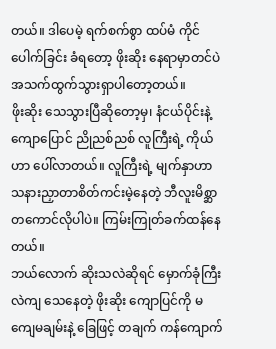တယ်။ ဒါပေမဲ့ ရက်စက်စွာ ထပ်မံ ကိုင်ပေါက်ခြင်း ခံရတော့ ဖိုးဆိုး နေရာမှာတင်ပဲ အသက်ထွက်သွားရှာပါတော့တယ်။
ဖိုးဆိုး သေသွားပြီဆိုတော့မှ၊ နံငယ်ပိုင်းနဲ့ ကျောပြောင် ညိုညစ်ညစ် လူကြီးရဲ့ ကိုယ်ဟာ ပေါ်လာတယ်။ လူကြီးရဲ့ မျက်နှာဟာ သနားညှာတာစိတ်ကင်းမဲ့နေတဲ့ ဘီလူးမိစ္ဆာတကောင်လိုပါပဲ။ ကြမ်းကြုတ်ခက်ထန်နေတယ်။
ဘယ်လောက် ဆိုးသလဲဆိုရင် မှောက်ခုံကြီး လဲကျ သေနေတဲ့ ဖိုးဆိုး ကျောပြင်ကို မကျေမချမ်းနဲ့ ခြေဖြင့် တချက် ကန်ကျောက်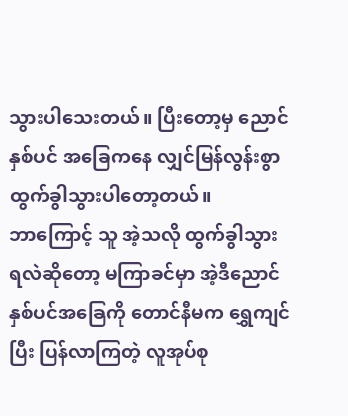သွားပါသေးတယ်။ ပြီးတော့မှ ညောင်နှစ်ပင် အခြေကနေ လျှင်မြန်လွန်းစွာ ထွက်ခွါသွားပါတော့တယ်။
ဘာကြောင့် သူ အဲ့သလို ထွက်ခွါသွားရလဲဆိုတော့ မကြာခင်မှာ အဲ့ဒီညောင်နှစ်ပင်အခြေကို တောင်နီမက ရွှေကျင်ပြီး ပြန်လာကြတဲ့ လူအုပ်စု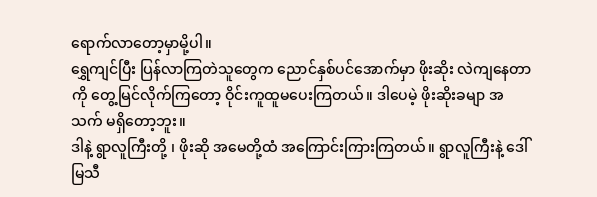ရောက်လာတော့မှာမို့ပါ။
ရွှေကျင်ပြီး ပြန်လာကြတဲသူတွေက ညောင်နှစ်ပင်အောက်မှာ ဖိုးဆိုး လဲကျနေတာကို တွေ့မြင်လိုက်ကြတော့ ဝိုင်းကူထူမပေးကြတယ်။ ဒါပေမဲ့ ဖိုးဆိုးခမျာ အသက် မရှိတော့ဘူး။
ဒါနဲ့ ရွာလူကြီးတို့ ၊ ဖိုးဆို အမေတို့ထံ အကြောင်းကြားကြတယ်။ ရွာလူကြီးနဲ့ ဒေါ်မြသီ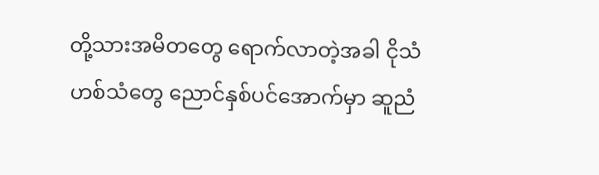တို့သားအမိတတွေ ရောက်လာတဲ့အခါ ငိုသံဟစ်သံတွေ ညောင်နှစ်ပင်အောက်မှာ ဆူညံ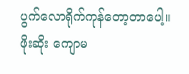ပွက်လောရိုက်ကုန်တော့တာပေါ့။
ဖိုးဆိုး ကျောမ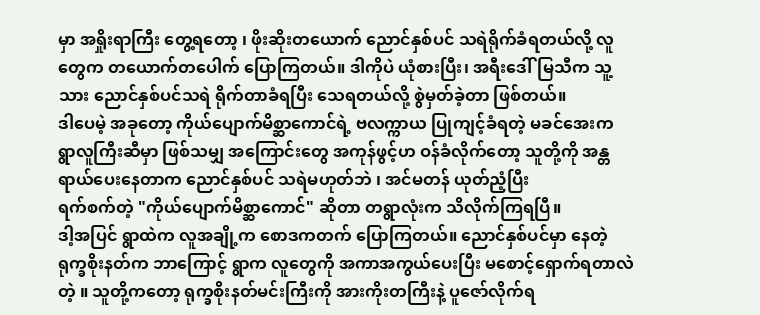မှာ အရှိုးရာကြီး တွေ့ရတော့ ၊ ဖိုးဆိုးတယောက် ညောင်နှစ်ပင် သရဲရိုက်ခံရတယ်လို့ လူတွေက တယောက်တပေါက် ပြောကြတယ်။ ဒါကိုပဲ ယုံစားပြီး၊ အရီးဒေါ်မြသီက သူ့သား ညောင်နှစ်ပင်သရဲ ရိုက်တာခံရပြီး သေရတယ်လို့ စွဲမှတ်ခဲ့တာ ဖြစ်တယ်။
ဒါပေမဲ့ အခုတော့ ကိုယ်ပျောက်မိစ္ဆာကောင်ရဲ့ ဗလက္ကာယ ပြုကျင့်ခံရတဲ့ မခင်အေးက
ရွာလူကြီးဆီမှာ ဖြစ်သမျှ အကြောင်းတွေ အကုန်ဖွင့်ဟ ဝန်ခံလိုက်တော့ သူတို့ကို အန္တရာယ်ပေးနေတာက ညောင်နှစ်ပင် သရဲမဟုတ်ဘဲ ၊ အင်မတန် ယုတ်ညံ့ပြီး
ရက်စက်တဲ့ "ကိုယ်ပျောက်မိစ္ဆာကောင်" ဆိုတာ တရွာလုံးက သိလိုက်ကြရပြီ။
ဒါ့အပြင် ရွာထဲက လူအချို့က စောဒကတက် ပြောကြတယ်။ ညောင်နှစ်ပင်မှာ နေတဲ့ ရုက္ခစိုးနတ်က ဘာကြောင့် ရွာက လူတွေကို အကာအကွယ်ပေးပြီး မစောင့်ရှောက်ရတာလဲတဲ့ ။ သူတို့ကတော့ ရုက္ခစိုးနတ်မင်းကြီးကို အားကိုးတကြီးနဲ့ ပူဇော်လိုက်ရ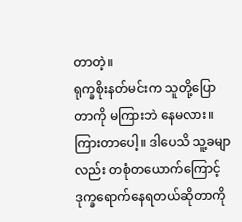တာတဲ့။
ရုက္ခစိုးနတ်မင်းက သူတို့ပြောတာကို မကြားဘဲ နေမလား။ ကြားတာပေါ့။ ဒါပေသိ သူ့ခမျာလည်း တစုံတယောက်ကြောင့် ဒုက္ခရောက်နေရတယ်ဆိုတာကို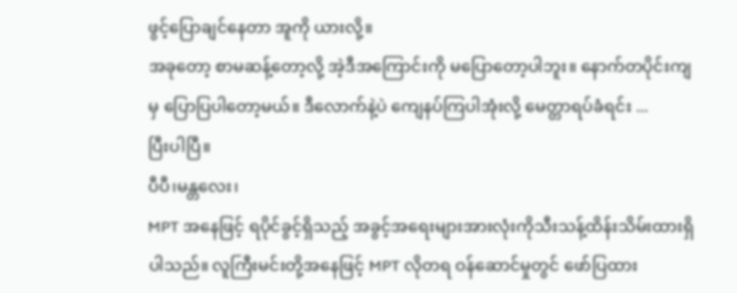ဖွင့်ပြောချင်နေတာ အူကို ယားလို့။
အခုတော့ စာမဆန့်တော့လို့ အဲ့ဒီအကြောင်းကို မပြောတော့ပါဘူး။ နောက်တပိုင်းကျမှ ပြောပြပါတော့မယ်။ ဒီလောက်နဲ့ပဲ ကျေနပ်ကြပါအုံးလို့ မေတ္တာရပ်ခံရင်း ...
ပြီးပါပြီ။
ပီပီ၊မန္တလေး၊
MPT အနေဖြင့် ရပိုင်ခွင့်ရှိသည့် အခွင့်အရေးများအားလုံးကိုသီးသန့်ထိန်းသိမ်းထားရှိပါသည်။ လူကြီးမင်းတို့အနေဖြင့် MPT လိုတရ ဝန်ဆောင်မှုတွင် ဖော်ပြထား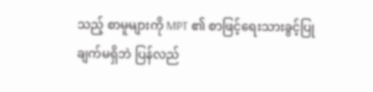သည့် စာမူများကို MPT ၏ စာဖြင့်ရေးသားခွင့်ပြုချက်မရှိဘဲ ပြန်လည်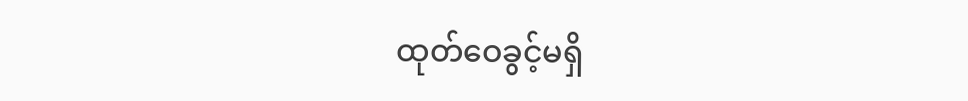ထုတ်ဝေခွင့်မရှိ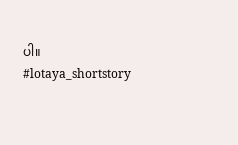ပါ။
#lotaya_shortstory